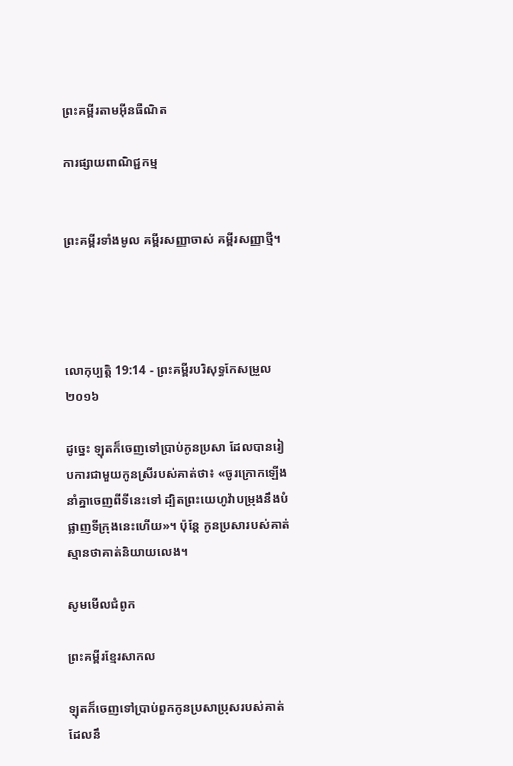ព្រះគម្ពីរតាមអ៊ីនធឺណិត

ការផ្សាយពាណិជ្ជកម្ម


ព្រះគម្ពីរទាំងមូល គម្ពីរសញ្ញាចាស់ គម្ពីរសញ្ញាថ្មី។




លោកុ‌ប្បត្តិ 19:14 - ព្រះគម្ពីរបរិសុទ្ធកែសម្រួល ២០១៦

ដូច្នេះ ឡុតក៏ចេញទៅប្រាប់កូនប្រសា ដែលបានរៀបការជាមួយកូនស្រីរបស់គាត់ថា៖ «ចូរក្រោកឡើង នាំគ្នាចេញពីទីនេះទៅ ដ្បិតព្រះ‌យេហូវ៉ាបម្រុងនឹងបំផ្លាញទីក្រុងនេះហើយ»។ ប៉ុន្ដែ កូនប្រសារបស់គាត់ស្មានថាគាត់និយាយលេង។

សូមមើលជំពូក

ព្រះគម្ពីរខ្មែរសាកល

ឡុតក៏ចេញទៅប្រាប់ពួកកូនប្រសាប្រុសរបស់គាត់ដែលនឹ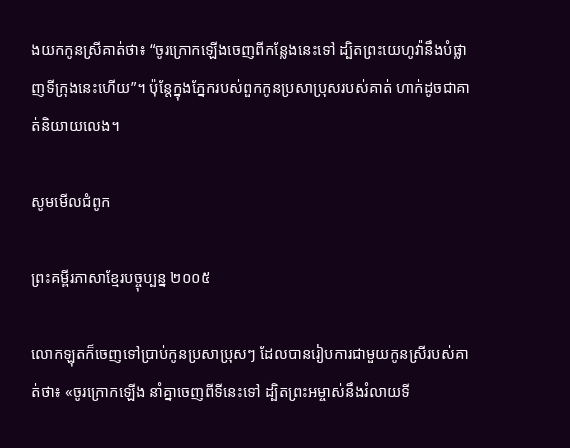ងយកកូនស្រីគាត់ថា៖ “ចូរក្រោកឡើងចេញពីកន្លែងនេះទៅ ដ្បិតព្រះយេហូវ៉ានឹងបំផ្លាញទីក្រុងនេះហើយ”។ ប៉ុន្តែក្នុងភ្នែករបស់ពួកកូនប្រសាប្រុសរបស់គាត់ ហាក់ដូចជាគាត់និយាយលេង។

សូមមើលជំពូក

ព្រះគម្ពីរភាសាខ្មែរបច្ចុប្បន្ន ២០០៥

លោកឡុតក៏ចេញទៅប្រាប់កូនប្រសាប្រុសៗ ដែលបានរៀបការជាមួយកូនស្រីរបស់គាត់ថា៖ «ចូរក្រោកឡើង នាំគ្នាចេញពីទីនេះទៅ ដ្បិតព្រះ‌អម្ចាស់នឹងរំលាយទី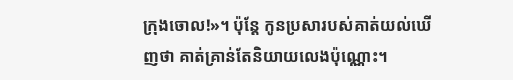ក្រុងចោល!»។ ប៉ុន្តែ កូនប្រសារបស់គាត់យល់ឃើញថា គាត់គ្រាន់តែនិយាយលេងប៉ុណ្ណោះ។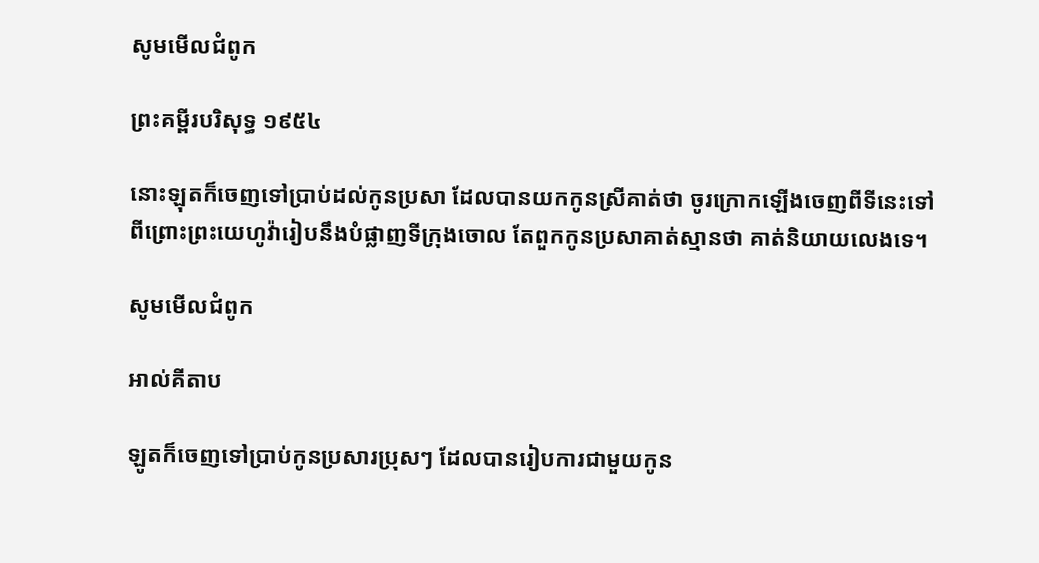សូមមើលជំពូក

ព្រះគម្ពីរបរិសុទ្ធ ១៩៥៤

នោះឡុតក៏ចេញទៅប្រាប់ដល់កូនប្រសា ដែលបានយកកូនស្រីគាត់ថា ចូរក្រោកឡើងចេញពីទីនេះទៅ ពីព្រោះព្រះ‌យេហូវ៉ារៀបនឹងបំផ្លាញទីក្រុងចោល តែពួកកូនប្រសាគាត់ស្មានថា គាត់និយាយលេងទេ។

សូមមើលជំពូក

អាល់គីតាប

ឡូតក៏ចេញទៅប្រាប់កូនប្រសារប្រុសៗ ដែលបានរៀបការជាមួយកូន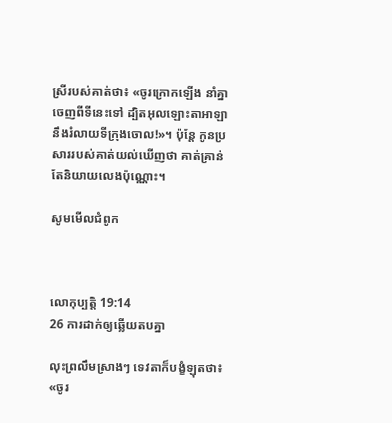ស្រីរបស់គាត់ថា៖ «ចូរក្រោកឡើង នាំគ្នាចេញពីទីនេះទៅ ដ្បិតអុលឡោះ‌តាអាឡានឹងរំលាយទីក្រុងចោល!»។ ប៉ុន្តែ កូនប្រសាររបស់គាត់យល់ឃើញថា គាត់គ្រាន់តែនិយាយលេងប៉ុណ្ណោះ។

សូមមើលជំពូក



លោកុ‌ប្បត្តិ 19:14
26 ការដាក់ឲ្យឆ្លើយតបគ្នា

លុះព្រលឹមស្រាងៗ ទេវតាក៏បង្ខំឡុតថា៖ «ចូរ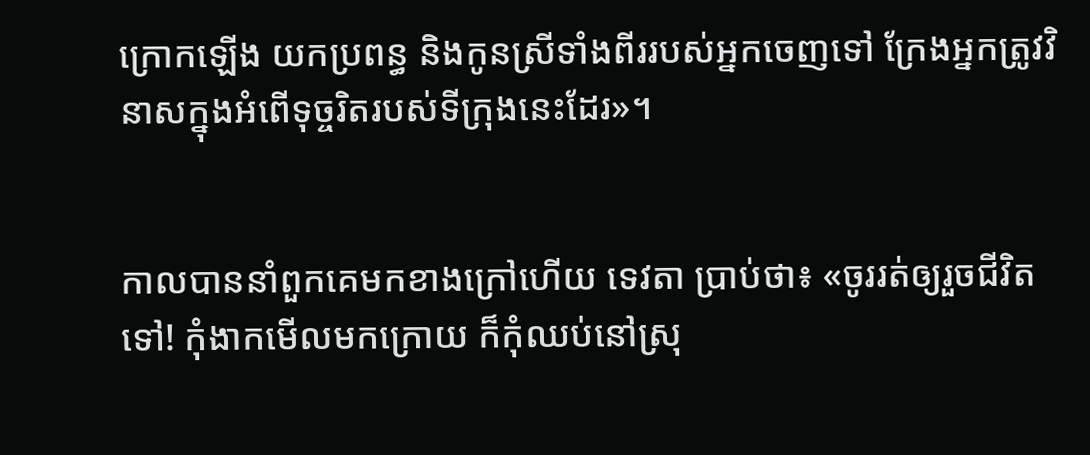ក្រោកឡើង យកប្រពន្ធ និងកូនស្រីទាំងពីររបស់អ្នកចេញទៅ ក្រែងអ្នកត្រូវវិនាសក្នុងអំពើទុច្ចរិតរបស់ទីក្រុងនេះដែរ»។


កាលបាននាំពួក‌គេមកខាងក្រៅហើយ ទេវតា ប្រាប់ថា៖ «ចូររត់ឲ្យរួចជីវិតទៅ! កុំងាកមើលមកក្រោយ ក៏កុំឈប់នៅស្រុ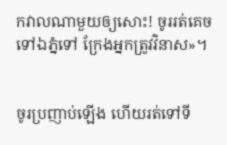កវាលណាមួយឲ្យសោះ! ចូររត់គេចទៅឯភ្នំទៅ ក្រែងអ្នកត្រូវវិនាស»។


ចូរប្រញាប់ឡើង ហើយរត់ទៅទី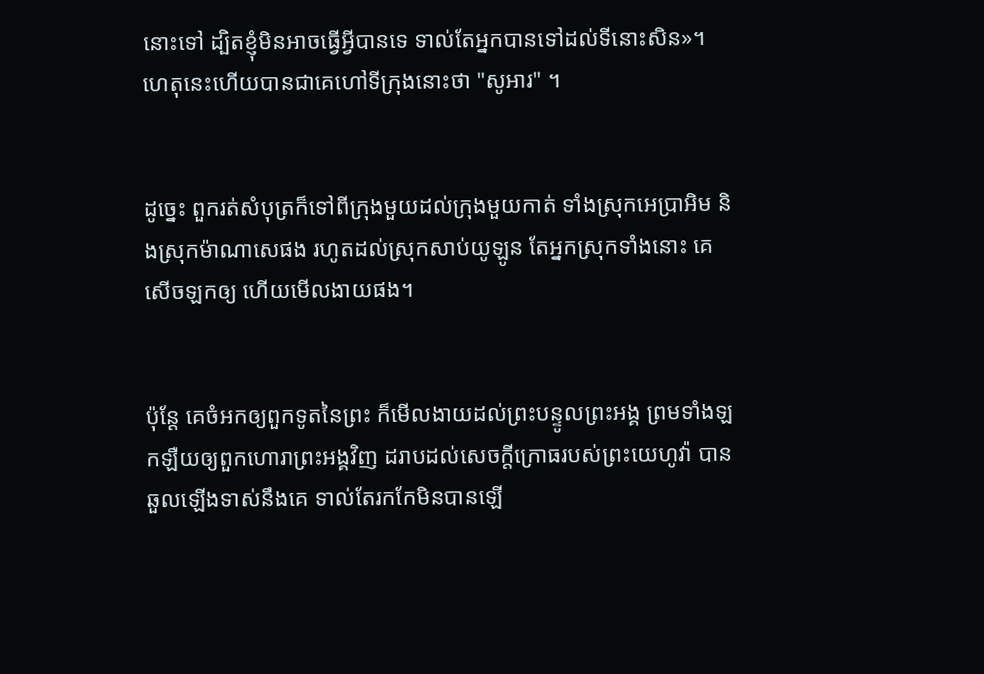នោះទៅ ដ្បិតខ្ញុំមិនអាចធ្វើអ្វីបានទេ ទាល់តែអ្នកបានទៅដល់ទីនោះសិន»។ ហេតុនេះហើយបានជាគេហៅទីក្រុងនោះថា "សូអារ" ។


ដូច្នេះ ពួករត់សំបុត្រក៏ទៅពីក្រុងមួយដល់ក្រុងមួយកាត់ ទាំងស្រុកអេប្រាអិម និងស្រុកម៉ាណា‌សេផង រហូតដល់ស្រុកសាប់‌យូឡូន តែអ្នកស្រុកទាំងនោះ គេសើចឡកឲ្យ ហើយមើល‌ងាយផង។


ប៉ុន្តែ គេចំអកឲ្យពួកទូតនៃព្រះ ក៏មើល‌ងាយដល់ព្រះ‌បន្ទូលព្រះ‌អង្គ ព្រមទាំងឡក‌ឡឺយឲ្យពួកហោរាព្រះ‌អង្គវិញ ដរាបដល់សេចក្ដីក្រោធរបស់ព្រះ‌យេហូវ៉ា បានឆួលឡើងទាស់នឹងគេ ទាល់តែរកកែ‌មិនបានឡើ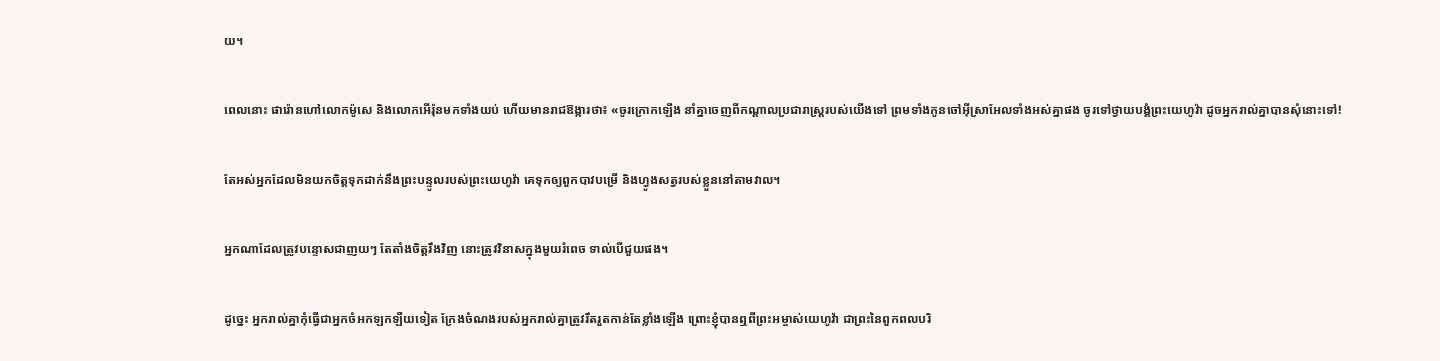យ។


ពេលនោះ ផារ៉ោនហៅលោកម៉ូសេ និងលោកអើរ៉ុនមកទាំងយប់ ហើយមានរាជ‌ឱង្ការថា៖ «ចូរក្រោកឡើង នាំគ្នាចេញពីកណ្ដាលប្រជា‌រាស្ត្ររបស់យើងទៅ ព្រមទាំងកូនចៅអ៊ីស្រា‌អែលទាំងអស់គ្នាផង ចូរទៅថ្វាយបង្គំព្រះ‌យេហូវ៉ា ដូចអ្នករាល់គ្នាបានសុំនោះទៅ!


តែអស់អ្នកដែលមិនយកចិត្តទុកដាក់នឹងព្រះ‌បន្ទូលរបស់ព្រះ‌យេហូវ៉ា គេទុកឲ្យពួកបាវបម្រើ និងហ្វូងសត្វរបស់ខ្លួននៅតាមវាល។


អ្នកណាដែលត្រូវបន្ទោសជាញយៗ តែតាំងចិត្តរឹងវិញ នោះត្រូវវិនាសក្នុងមួយរំពេច ទាល់បើជួយផង។


ដូច្នេះ អ្នករាល់គ្នាកុំធ្វើជាអ្នកចំអកឡក‌ឡឺយទៀត ក្រែងចំណងរបស់អ្នករាល់គ្នាត្រូវរឹត‌រួតកាន់តែខ្លាំងឡើង ព្រោះខ្ញុំបានឮពីព្រះ‌អម្ចាស់‌យេហូវ៉ា ជាព្រះនៃពួកពល‌បរិ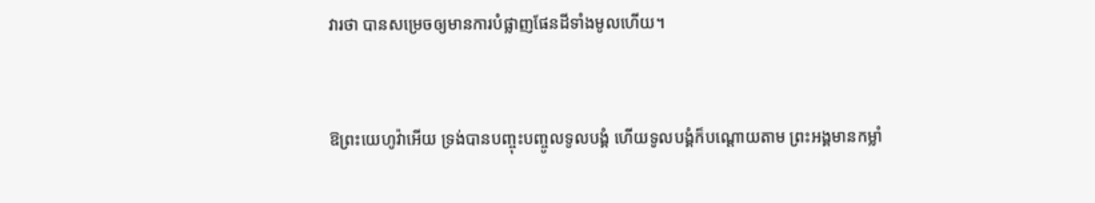វារថា បានសម្រេចឲ្យមានការបំផ្លាញផែនដីទាំងមូលហើយ។


ឱព្រះ‌យេហូវ៉ាអើយ ទ្រង់បានបញ្ចុះ‌បញ្ចូលទូល‌បង្គំ ហើយទូល‌បង្គំក៏បណ្ដោយតាម ព្រះ‌អង្គមានកម្លាំ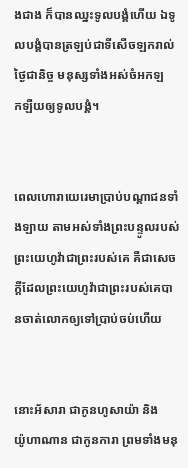ងជាង ក៏បានឈ្នះទូល‌បង្គំហើយ ឯទូល‌បង្គំបានត្រឡប់ជាទីសើចឡករាល់ថ្ងៃជា‌និច្ច មនុស្សទាំងអស់ចំអកឡក‌ឡឺយឲ្យទូល‌បង្គំ។


ពេលហោរាយេរេមាប្រាប់បណ្ដា‌ជនទាំង‌ឡាយ តាមអស់ទាំងព្រះ‌បន្ទូលរបស់ព្រះ‌យេហូវ៉ាជាព្រះរបស់គេ គឺជាសេចក្ដីដែលព្រះ‌យេហូវ៉ាជាព្រះរបស់គេបានចាត់លោកឲ្យទៅប្រាប់ចប់ហើយ


នោះអ័សារា ជាកូនហូសាយ៉ា និងយ៉ូ‌ហា‌ណាន ជាកូនការា ព្រមទាំងមនុ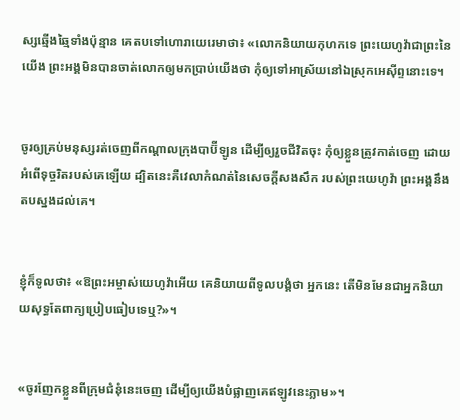ស្សឆ្មើង‌ឆ្មៃទាំងប៉ុន្មាន គេតបទៅហោរាយេរេមាថា៖ «លោកនិយាយកុហកទេ ព្រះ‌យេហូវ៉ាជាព្រះនៃយើង ព្រះ‌អង្គមិនបានចាត់លោកឲ្យមកប្រាប់យើងថា កុំឲ្យទៅអាស្រ័យនៅឯស្រុកអេស៊ីព្ទនោះទេ។


ចូរឲ្យគ្រប់មនុស្សរត់ចេញពីកណ្ដាលក្រុងបាប៊ីឡូន ដើម្បីឲ្យរួចជីវិតចុះ កុំឲ្យខ្លួនត្រូវកាត់ចេញ ដោយអំពើទុច្ចរិតរបស់គេឡើយ ដ្បិតនេះគឺវេលាកំណត់នៃសេចក្ដីសង‌សឹក របស់ព្រះ‌យេហូវ៉ា ព្រះ‌អង្គនឹងតបស្នងដល់គេ។


ខ្ញុំក៏ទូលថា៖ «ឱព្រះ‌អម្ចាស់‌យេហូវ៉ាអើយ គេនិយាយពីទូល‌បង្គំថា អ្នកនេះ តើមិនមែនជាអ្នកនិយាយសុទ្ធតែពាក្យប្រៀប‌ធៀបទេឬ?»។


«ចូរញែកខ្លួនពីក្រុមជំនុំនេះចេញ ដើម្បីឲ្យយើងបំផ្លាញគេឥឡូវនេះភ្លាម»។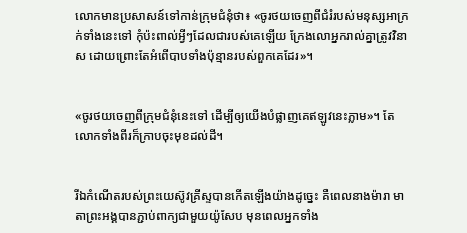លោកមានប្រ‌សាសន៍ទៅកាន់ក្រុមជំនុំថា៖ «ចូរថយចេញពីជំរំរបស់មនុស្សអាក្រក់ទាំងនេះទៅ កុំប៉ះ‌ពាល់អ្វីៗដែលជារបស់គេឡើយ ក្រែងលោអ្នករាល់គ្នាត្រូវវិនាស ដោយព្រោះតែអំពើបាបទាំងប៉ុន្មានរបស់ពួកគេដែរ»។


«ចូរថយចេញពីក្រុមជំនុំនេះទៅ ដើម្បីឲ្យយើងបំផ្លាញគេឥឡូវនេះភ្លាម»។ តែលោកទាំងពីរក៏ក្រាបចុះមុខដល់ដី។


រីឯកំណើតរបស់ព្រះ‌យេស៊ូវគ្រីស្ទបានកើតឡើងយ៉ាងដូច្នេះ គឺពេលនាងម៉ារា មាតាព្រះ‌អង្គបានភ្ជាប់ពាក្យជាមួយយ៉ូសែប មុនពេលអ្នកទាំង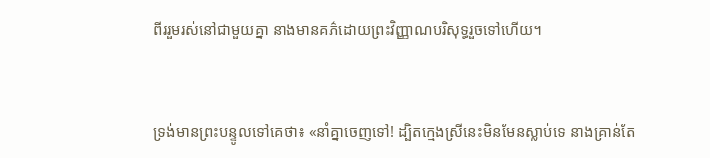ពីររួមរស់នៅជាមួយគ្នា នាងមានគភ៌ដោយព្រះ‌វិញ្ញាណបរិសុទ្ធរួចទៅហើយ។


ទ្រង់មានព្រះ‌បន្ទូលទៅគេថា៖ «នាំគ្នាចេញទៅ! ដ្បិតក្មេងស្រីនេះមិនមែនស្លាប់ទេ នាងគ្រាន់តែ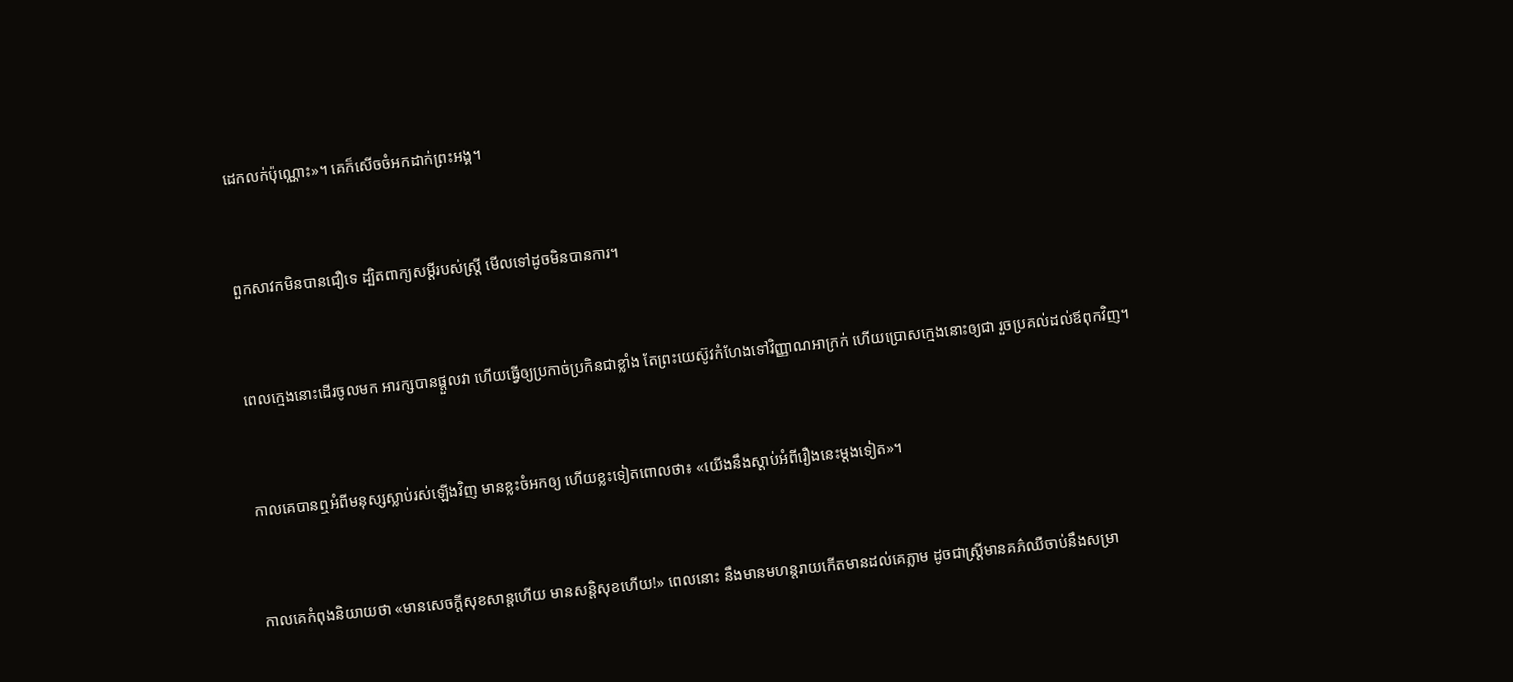ដេកលក់ប៉ុណ្ណោះ»។ គេក៏សើចចំអកដាក់ព្រះ‌អង្គ។


ពួកសាវកមិនបានជឿទេ ដ្បិតពាក្យសម្ដីរបស់ស្រ្តី មើលទៅដូចមិនបានការ។


ពេលក្មេងនោះដើរចូលមក អារក្សបានផ្តួលវា ហើយធ្វើឲ្យប្រកាច់ប្រកិនជាខ្លាំង តែព្រះ‌យេស៊ូវកំហែងទៅវិញ្ញាណអាក្រក់ ហើយប្រោសក្មេងនោះឲ្យជា រួចប្រគល់ដល់ឪពុកវិញ។


កាលគេបានឮអំពីមនុស្សស្លាប់រស់ឡើងវិញ មានខ្លះចំអកឲ្យ ហើយខ្លះទៀតពោលថា៖ «យើងនឹងស្ដាប់អំពីរឿងនេះម្តងទៀត»។


កាលគេកំពុងនិយាយថា «មានសេចក្ដីសុខសាន្តហើយ មានសន្ដិសុខហើយ!» ពេលនោះ នឹងមានមហន្តរាយកើតមានដល់គេភ្លាម ដូចជាស្ត្រីមានគភ៌ឈឺចាប់នឹងសម្រា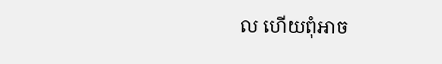ល ហើយពុំអាច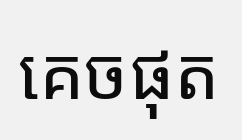គេចផុត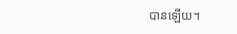បានឡើយ។